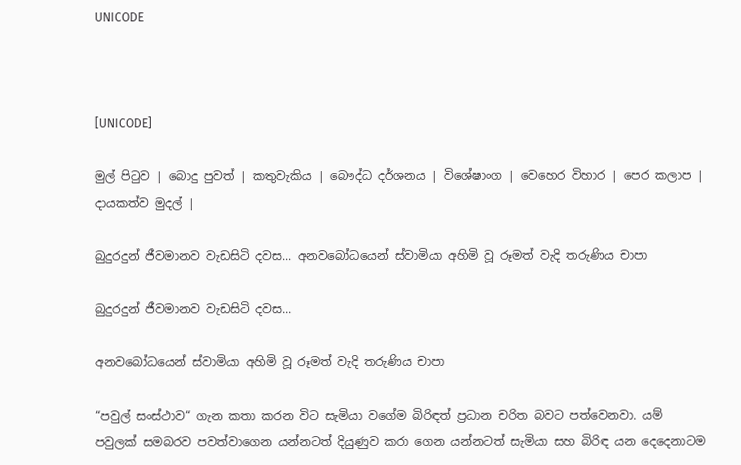UNICODE



[UNICODE]

මුල් පිටුව | බොදු පුවත් | කතුවැකිය | බෞද්ධ දර්ශනය | විශේෂාංග | වෙහෙර විහාර | පෙර කලාප | දායකත්ව මුදල් |

බුදුරදුන් ජීවමානව වැඩසිටි දවස... අනවබෝධයෙන් ස්වාමියා අහිමි වූ රූමත් වැදි තරුණිය චාපා

බුදුරදුන් ජීවමානව වැඩසිටි දවස...

අනවබෝධයෙන් ස්වාමියා අහිමි වූ රූමත් වැදි තරුණිය චාපා

“පවුල් සංස්ථාව“ ගැන කතා කරන විට සැමියා වගේම බිරිඳත් ප්‍රධාන චරිත බවට පත්වෙනවා. යම් පවුලක් සමබරව පවත්වාගෙන යන්නටත් දියුණුව කරා ගෙන යන්නටත් සැමියා සහ බිරිඳ යන දෙදෙනාටම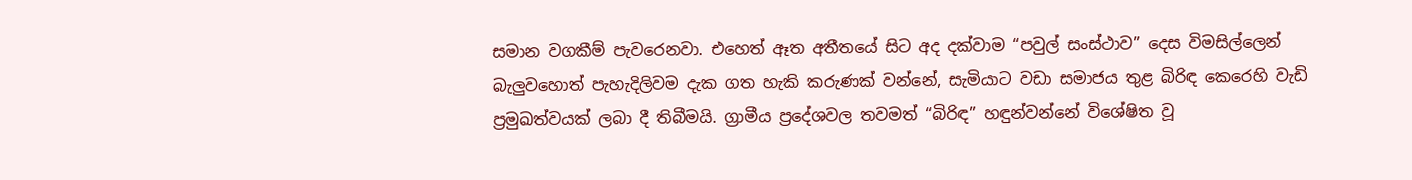සමාන වගකීම් පැවරෙනවා. එහෙත් ඈත අතීතයේ සිට අද දක්වාම “පවුල් සංස්ථාව” දෙස විමසිල්ලෙන් බැලුවහොත් පැහැදිලිවම දැක ගත හැකි කරුණක් වන්නේ, සැමියාට වඩා සමාජය තුළ බිරිඳ කෙරෙහි වැඩි ප්‍රමුඛත්වයක් ලබා දී තිබීමයි. ග්‍රාමීය ප්‍රදේශවල තවමත් “බිරිඳ” හඳුන්වන්නේ විශේෂිත වූ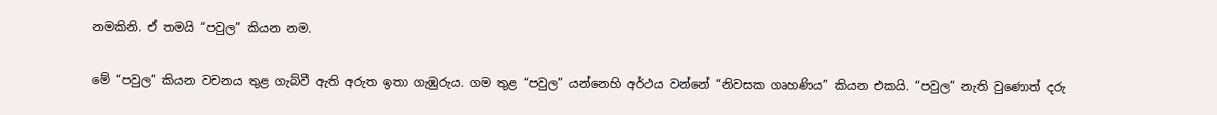නමකිනි. ඒ තමයි “පවුල” කියන නම.

මේ “පවුල” කියන වචනය තුළ ගැබ්වී ඇති අරුත ඉතා ගැඹුරුය. ගම තුළ “පවුල” යන්නෙහි අර්ථය වන්නේ “නිවසක ගෘහණිය” කියන එකයි. “පවුල” නැති වුණොත් දරු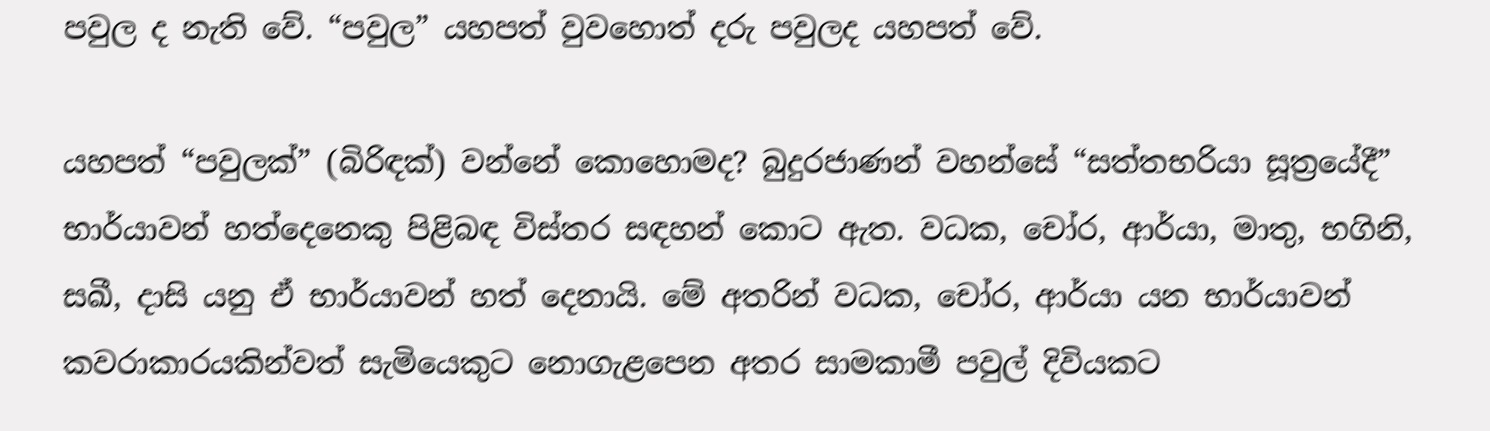පවුල ද නැති වේ. “පවුල” යහපත් වුවහොත් දරු පවුලද යහපත් වේ.

යහපත් “පවුලක්” (බිරිඳක්) වන්නේ කොහොමද? බුදුරජාණන් වහන්සේ “සත්තභරියා සූත්‍රයේදී” භාර්යාවන් හත්දෙනෙකු පිළිබඳ විස්තර සඳහන් කොට ඇත. වධක, චෝර, ආර්යා, මාතු, භගිනි, සඛී, දාසි යනු ඒ භාර්යාවන් හත් දෙනායි. මේ අතරින් වධක, චෝර, ආර්යා යන භාර්යාවන් කවරාකාරයකින්වත් සැමියෙකුට නොගැළපෙන අතර සාමකාමී පවුල් දිවියකට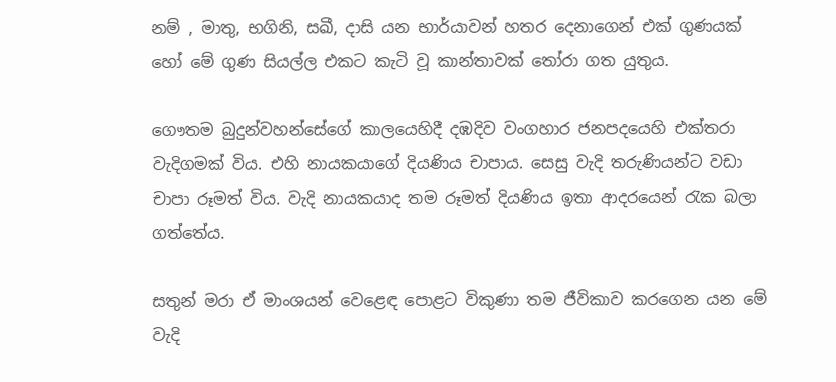නම් , මාතු, භගිනි, සඛී, දාසි යන භාර්යාවන් හතර දෙනාගෙන් එක් ගුණයක් හෝ මේ ගුණ සියල්ල එකට කැටි වූ කාන්තාවක් තෝරා ගත යුතුය.

ගෞතම බුදුන්වහන්සේගේ කාලයෙහිදී දඹදිව වංගහාර ජනපදයෙහි එක්තරා වැදිගමක් විය. එහි නායකයාගේ දියණිය චාපාය. සෙසු වැදි තරුණියන්ට වඩා චාපා රූමත් විය. වැදි නායකයාද තම රූමත් දියණිය ඉතා ආදරයෙන් රැක බලා ගත්තේය.

සතුන් මරා ඒ මාංශයන් වෙළෙඳ පොළට විකුණා තම ජීවිකාව කරගෙන යන මේ වැදි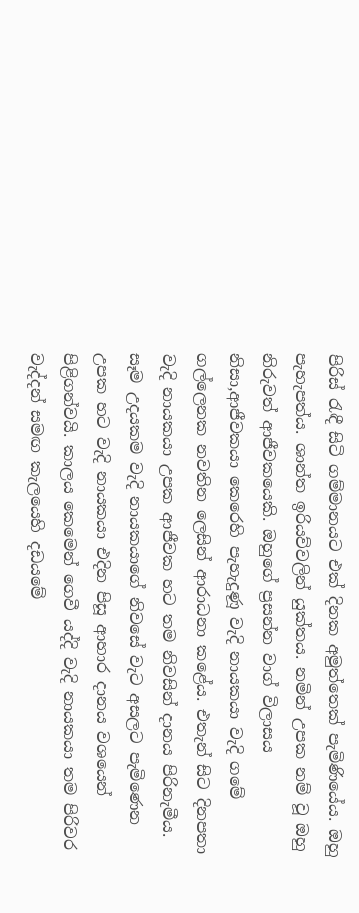පිරිස් රැඳී සිටි ගම්මානයට එක් දිනක අමුත්තෙක් පැමිණියේය. ඔහු පැහැපත්ය. ශාන්ත ඉරියව්වලින් යුක්තය. නමින් උපක නම් වූ ඔහු නිරුවත් ආජීවකයෙකි. ඔහුගේ ප්‍රසන්න වාග් විලාසය නිසා,ආජීවකයා කෙරෙහි පැහැදුණූ වැදි නායකයා වැදි ගමේ ගල්ලෙනක නවතින ලෙසින් ආරාධනා කළේය. එතැන් සිට දිනපතා වැදි නායකයා උපක ආජීවක හට තම නිවසින් දානය පිරිනැමීය. සෑම උදයකම වැදි නායකයාගේ නිවසේ වැට අසලට පැමිණෙන උපක හට වැදි නායකයා එදින පිසූ ආහාර දානය වශයෙන් පිළිගන්වයි. කාලය කෙමෙන් ගෙවී යද්දි වැදි නායකයා තම පිරිවර වැද්දන් සමඟ කැලයෙහි දඩයමේ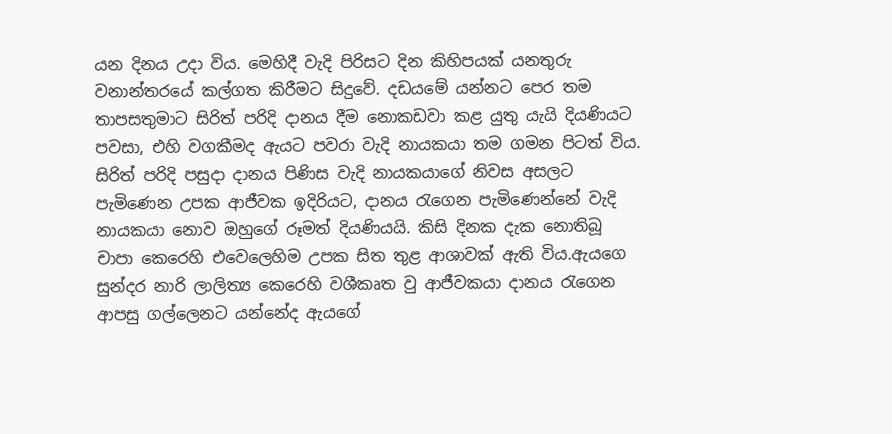යන දිනය උදා විය. මෙහිදී වැදි පිරිසට දින කිහිපයක් යනතුරු වනාන්තරයේ කල්ගත කිරීමට සිදුවේ. දඩයමේ යන්නට පෙර තම තාපසතුමාට සිරිත් පරිදි දානය දීම නොකඩවා කළ යුතු යැයි දියණියට පවසා, එහි වගකීමද ඇයට පවරා වැදි නායකයා තම ගමන පිටත් විය. සිරිත් පරිදි පසුදා දානය පිණිස වැදි නායකයාගේ නිවස අසලට පැමිණෙන උපක ආජීවක ඉදිරියට, දානය රැගෙන පැමිණෙන්නේ වැදි නායකයා නොව ඔහුගේ රූමත් දියණියයි. කිසි දිනක දැක නොතිබූ චාපා කෙරෙහි එවෙලෙහිම උපක සිත තුළ ආශාවක් ඇති විය.ඇයගෙ සුන්දර නාරි ලාලිත්‍ය කෙරෙහි වශීකෘත වු ආජීවකයා දානය රැගෙන ආපසු ගල්ලෙනට යන්නේද ඇයගේ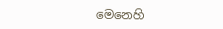මෙනෙහි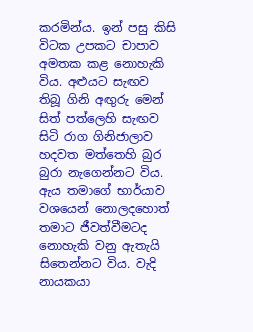කරමින්ය. ඉන් පසු කිසි විටක උපකට චාපාව අමතක කළ නොහැකි විය. අළුයට සැඟව තිබූ ගිනි අඟුරු මෙන් සිත් පත්ලෙහි සැඟව සිටි රාග ගිනිජාලාව හදවත මත්තෙහි බුර බුරා නැගෙන්නට විය. ඇය තමාගේ භාර්යාව වශයෙන් නොලදහොත් තමාට ජීවත්වීමටද නොහැකි වනු ඇතැයි සිතෙන්නට විය. වැදි නායකයා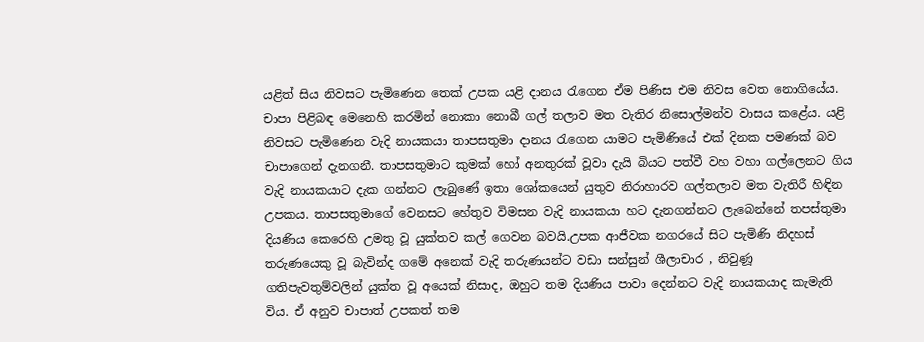යළිත් සිය නිවසට පැමිණෙන තෙක් උපක යළි දානය රැගෙන ඒම පිණිස එම නිවස වෙත නොගියේය. චාපා පිළිබඳ මෙනෙහි කරමින් නොකා නොබී ගල් තලාව මත වැතිර නිසොල්මන්ව වාසය කළේය. යළි නිවසට පැමිණෙන වැදි නායකයා තාපසතුමා දානය රැගෙන යාමට පැමිණියේ එක් දිනක පමණක් බව චාපාගෙන් දැනගනී. තාපසතුමාට කුමක් හෝ අනතුරක් වූවා දැයි බියට පත්වී වහ වහා ගල්ලෙනට ගිය වැදි නායකයාට දැක ගන්නට ලැබුණේ ඉතා ශෝකයෙන් යුතුව නිරාහාරව ගල්තලාව මත වැතිරී හිඳින උපකය. තාපසතුමාගේ වෙනසට හේතුව විමසන වැදි නායකයා හට දැනගන්නට ලැබෙන්නේ තපස්තුමා දියණිය කෙරෙහි උමතු වූ යුක්තව කල් ගෙවන බවයි.උපක ආජීවක නගරයේ සිට පැමිණි නිදහස් තරුණයෙකු වූ බැවින්ද ගමේ අනෙක් වැදි තරුණයන්ට වඩා සන්සුන් ශීලාචාර , නිවුණූ ගතිපැවතුම්වලින් යුක්ත වූ අයෙක් නිසාද, ඔහුට තම දියණිය පාවා දෙන්නට වැදි නායකයාද කැමැති විය. ඒ අනුව චාපාත් උපකත් තම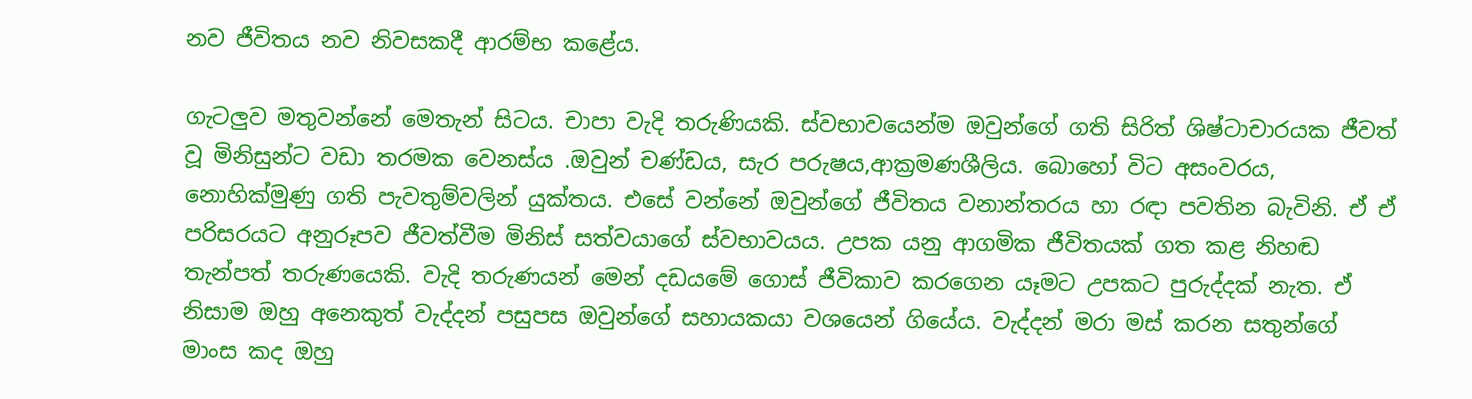නව ජීවිතය නව නිවසකදී ආරම්භ කළේය.

ගැටලුව මතුවන්නේ මෙතැන් සිටය. චාපා වැදි තරුණියකි. ස්වභාවයෙන්ම ඔවුන්ගේ ගති සිරිත් ශිෂ්ටාචාරයක ජීවත් වූ මිනිසුන්ට වඩා තරමක වෙනස්ය .ඔවුන් චණ්ඩය, සැර පරුෂය,ආක්‍රමණශීලිය. බොහෝ විට අසංවරය, නොහික්මුණු ගති පැවතුම්වලින් යුක්තය. එසේ වන්නේ ඔවුන්ගේ ජීවිතය වනාන්තරය හා රඳා පවතින බැවිනි. ඒ ඒ පරිසරයට අනුරූපව ජීවත්වීම මිනිස් සත්වයාගේ ස්වභාවයය. උපක යනු ආගමික ජීවිතයක් ගත කළ නිහඬ තැන්පත් තරුණයෙකි. වැදි තරුණයන් මෙන් දඩයමේ ගොස් ජීවිකාව කරගෙන යෑමට උපකට පුරුද්දක් නැත. ඒ නිසාම ඔහු අනෙකුත් වැද්දන් පසුපස ඔවුන්ගේ සහායකයා වශයෙන් ගියේය. වැද්දන් මරා මස් කරන සතුන්ගේ මාංස කද ඔහු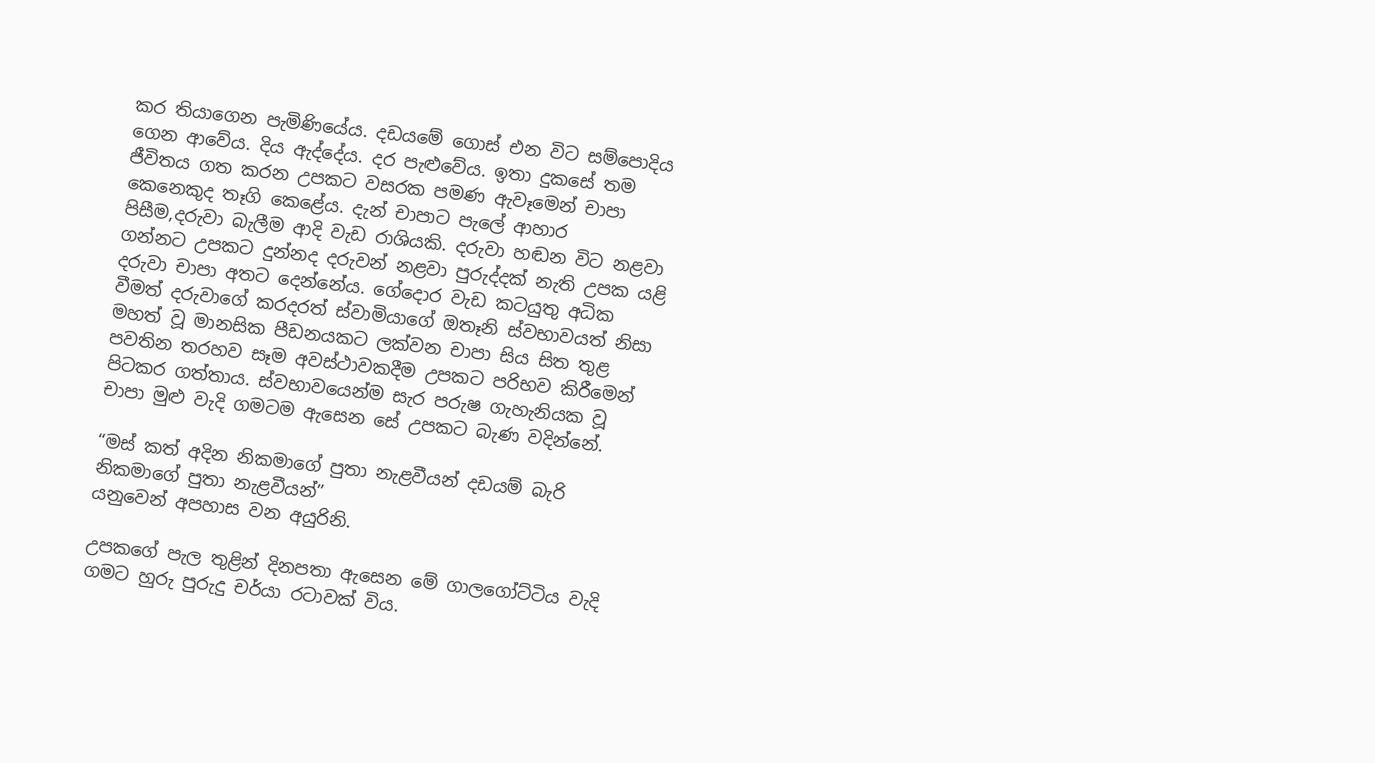කර තියාගෙන පැමිණියේය. දඩයමේ ගොස් එන විට සම්පොදිය ගෙන ආවේය. දිය ඇද්දේය. දර පැළුවේය. ඉතා දුකසේ තම ජීවිතය ගත කරන උපකට වසරක පමණ ඇවෑමෙන් චාපා කෙනෙකුද තෑගි කෙළේය. දැන් චාපාට පැලේ ආහාර පිසීම,දරුවා බැලීම ආදි වැඩ රාශියකි. දරුවා හඬන විට නළවා ගන්නට උපකට දුන්නද දරුවන් නළවා පුරුද්දක් නැති උපක යළි දරුවා චාපා අතට දෙන්නේය. ගේදොර වැඩ කටයුතු අධික වීමත් දරුවාගේ කරදරත් ස්වාමියාගේ ඔතෑනි ස්වභාවයත් නිසා මහත් වූ මානසික පීඩනයකට ලක්වන චාපා සිය සිත තුළ පවතින තරහව සෑම අවස්ථාවකදීම උපකට පරිභව කිරීමෙන් පිටකර ගත්තාය. ස්වභාවයෙන්ම සැර පරුෂ ගැහැනියක වූ චාපා මුළු වැදි ගමටම ඇසෙන සේ උපකට බැණ වදින්නේ.

“මස් කත් අදින නිකමාගේ පුතා නැළවීයන් දඩයම් බැරි නිකමාගේ පුතා නැළවීයන්”
යනුවෙන් අපහාස වන අයුරිනි.

උපකගේ පැල තුළින් දිනපතා ඇසෙන මේ ගාලගෝට්ටිය වැදි ගමට හුරු පුරුදු චර්යා රටාවක් විය.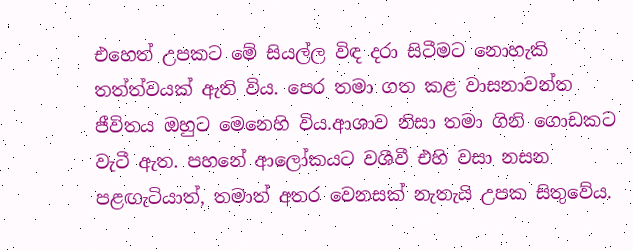එහෙත් උපකට මේ සියල්ල විඳ දරා සිටීමට නොහැකි තත්ත්වයක් ඇති විය. පෙර තමා ගත කළ වාසනාවන්ත ජීවිතය ඔහුට මෙනෙහි විය.ආශාව නිසා තමා ගිනි ගොඩකට වැටී ඇත. පහනේ ආලෝකයට වශීවී එහි වසා නසන පළඟැටියාත්, තමාත් අතර වෙනසක් නැතැයි උපක සිතුවේය.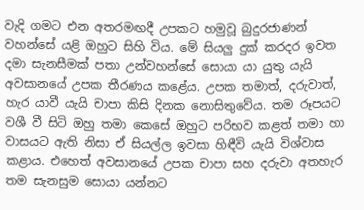වැදි ගමට එන අතරමඟදී උපකට හමුවූ බුදුරජාණන් වහන්සේ යළි ඔහුට සිහි විය. මේ සියලු දුක් කරදර ඉවත දමා සැනසීමක් පතා උන්වහන්සේ සොයා යා යුතු යැයි අවසානයේ උපක තීරණය කළේය. උපක තමාත්, දරුවාත්, හැර යාවී යැයි චාපා කිසි දිනක නොසිතුවේය. තම රූපයට වශී වී සිටි ඔහු තමා කෙසේ ඔහුට පරිභව කළත් තමා හා වාසයට ඇති නිසා ඒ සියල්ල ඉවසා හිඳීවි යැයි විශ්වාස කළාය. එහෙත් අවසානයේ උපක චාපා සහ දරුවා අතහැර තම සැනසුම සොයා යන්නට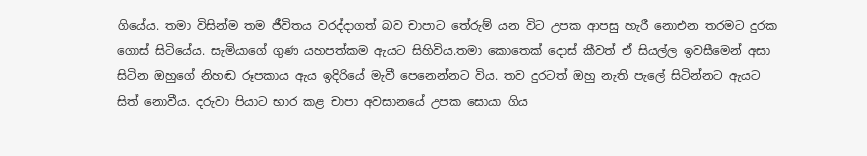ගියේය. තමා විසින්ම තම ජීවිතය වරද්දාගත් බව චාපාට තේරුම් යන විට උපක ආපසු හැරී නොඑන තරමට දුරක ගොස් සිටියේය. සැමියාගේ ගුණ යහපත්කම ඇයට සිහිවිය.තමා කොතෙක් දොස් කීවත් ඒ සියල්ල ඉවසීමෙන් අසා සිටින ඔහුගේ නිහඬ රූපකාය ඇය ඉදිරියේ මැවී පෙනෙන්නට විය. තව දුරටත් ඔහු නැති පැලේ සිටින්නට ඇයට සිත් නොවීය. දරුවා පියාට භාර කළ චාපා අවසානයේ උපක සොයා ගිය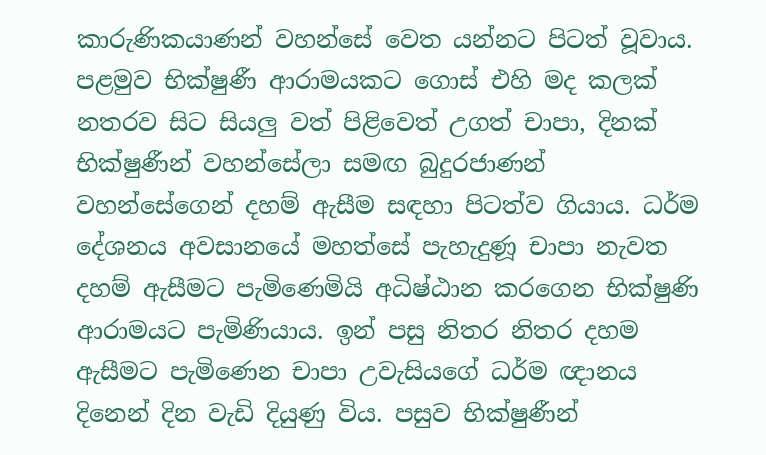කාරුණිකයාණන් වහන්සේ වෙත යන්නට පිටත් වූවාය. පළමුව භික්ෂුණී ආරාමයකට ගොස් එහි මද කලක් නතරව සිට සියලු වත් පිළිවෙත් උගත් චාපා, දිනක් භික්ෂුණීන් වහන්සේලා සමඟ බුදුරජාණන් වහන්සේගෙන් දහම් ඇසීම සඳහා පිටත්ව ගියාය. ධර්ම දේශනය අවසානයේ මහත්සේ පැහැදුණූ චාපා නැවත දහම් ඇසීමට පැමිණෙමියි අධිෂ්ඨාන කරගෙන භික්ෂුණි ආරාමයට පැමිණියාය. ඉන් පසු නිතර නිතර දහම ඇසීමට පැමිණෙන චාපා උවැසියගේ ධර්ම ඥානය දිනෙන් දින වැඩි දියුණු විය. පසුව භික්ෂුණීන්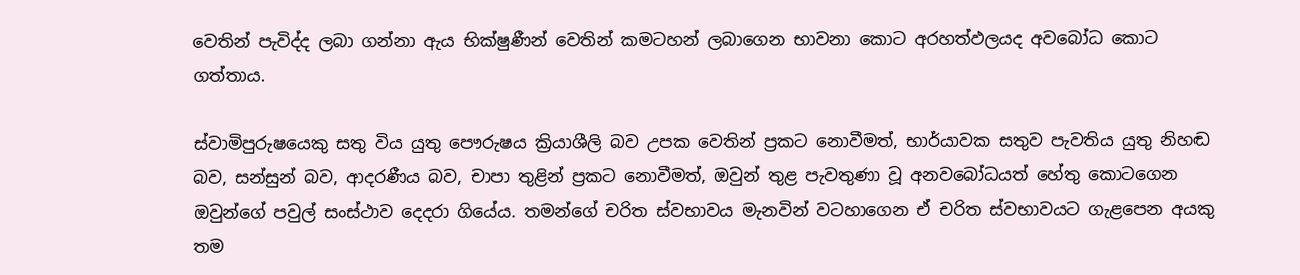වෙතින් පැවිද්ද ලබා ගන්නා ඇය භික්ෂුණීන් වෙතින් කමටහන් ලබාගෙන භාවනා කොට අරහත්ඵලයද අවබෝධ කොට ගත්තාය.

ස්වාමිපුරුෂයෙකු සතු විය යුතු පෞරුෂය ක්‍රියාශීලි බව උපක වෙතින් ප්‍රකට නොවීමත්, භාර්යාවක සතුව පැවතිය යුතු නිහඬ බව, සන්සුන් බව, ආදරණීය බව, චාපා තුළින් ප්‍රකට නොවීමත්, ඔවුන් තුළ පැවතුණා වූ අනවබෝධයත් හේතු කොටගෙන ඔවුන්ගේ පවුල් සංස්ථාව දෙදරා ගියේය. තමන්ගේ චරිත ස්වභාවය මැනවින් වටහාගෙන ඒ චරිත ස්වභාවයට ගැළපෙන අයකු තම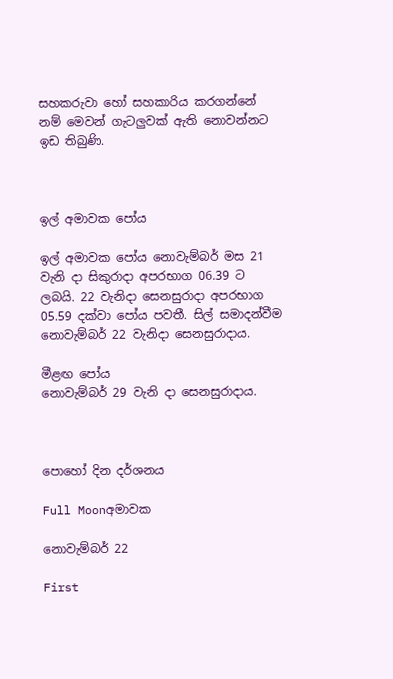සහකරුවා හෝ සහකාරිය කරගන්නේ නම් මෙවන් ගැටලුවක් ඇති නොවන්නට ඉඩ තිබුණි.



ඉල් අමාවක පෝය

ඉල් අමාවක පෝය නොවැම්බර් මස 21 වැනි දා සිකුරාදා අපරභාග 06.39 ට ලබයි. 22 වැනිදා සෙනසුරාදා අපරභාග 05.59 දක්වා පෝය පවතී. සිල් සමාදන්වීම නොවැම්බර් 22 වැනිදා සෙනසුරාදාය.

මීළඟ පෝය
නොවැම්බර් 29 වැනි දා සෙනසුරාදාය.



පොහෝ දින දර්ශනය

Full Moonඅමාවක

නොවැම්බර් 22

First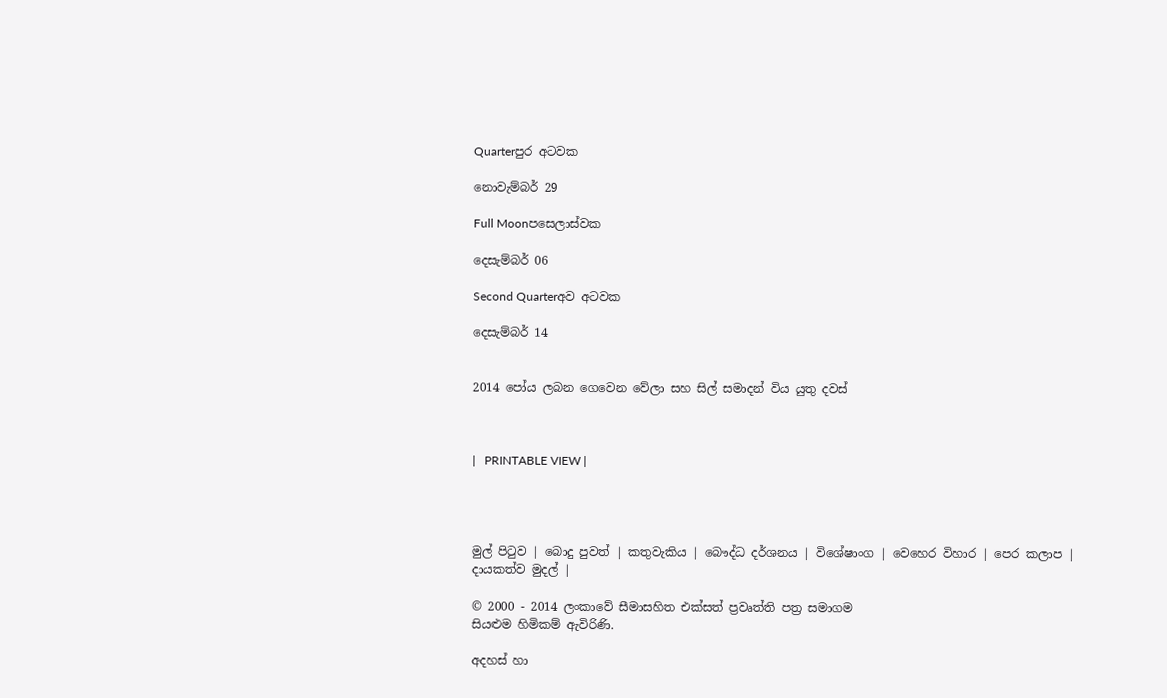Quarterපුර අටවක

නොවැම්බර් 29

Full Moonපසෙලාස්වක

දෙසැම්බර් 06

Second Quarterඅව අටවක

දෙසැම්බර් 14


2014 පෝය ලබන ගෙවෙන වේලා සහ සිල් සමාදන් විය යුතු දවස්



|   PRINTABLE VIEW |




මුල් පිටුව | බොදු පුවත් | කතුවැකිය | බෞද්ධ දර්ශනය | විශේෂාංග | වෙහෙර විහාර | පෙර කලාප | දායකත්ව මුදල් |

© 2000 - 2014 ලංකාවේ සීමාසහිත එක්සත් ප්‍රවෘත්ති පත්‍ර සමාගම
සියළුම හිමිකම් ඇවිරිණි.

අදහස් හා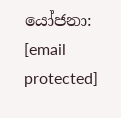යෝජනා: [email protected]